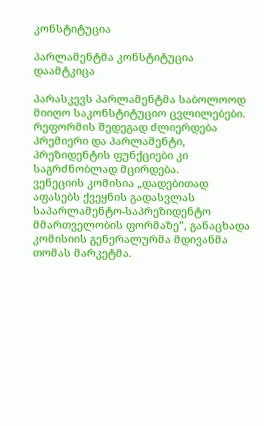კონსტიტუცია

პარლამენტმა კონსტიტუცია დაამტკიცა

პარასკევს პარლამენტმა საბოლოოდ მიიღო საკონსტიტუციო ცვლილებები. რეფორმის შედეგად ძლიერდება პრემიერი და პარლამენტი, პრეზიდენტის ფუნქციები კი საგრძნობლად მცირდება.
ვენეციის კომისია „დადებითად აფასებს ქვეყნის გადასვლას საპარლამენტო-საპრეზიდენტო მმართველობის ფორმაზე”, განაცხადა კომისიის გენერალურმა მდივანმა თომას მარკეტმა.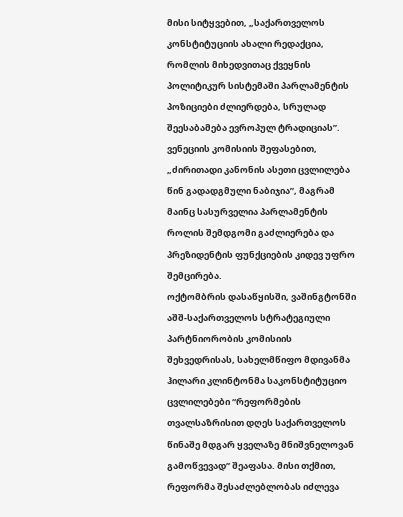მისი სიტყვებით, „საქართველოს კონსტიტუციის ახალი რედაქცია, რომლის მიხედვითაც ქვეყნის პოლიტიკურ სისტემაში პარლამენტის პოზიციები ძლიერდება, სრულად შეესაბამება ევროპულ ტრადიციას”.
ვენეციის კომისიის შეფასებით, „ძირითადი კანონის ასეთი ცვლილება წინ გადადგმული ნაბიჯია”, მაგრამ მაინც სასურველია პარლამენტის როლის შემდგომი გაძლიერება და პრეზიდენტის ფუნქციების კიდევ უფრო შემცირება.
ოქტომბრის დასაწყისში, ვაშინგტონში აშშ-საქართველოს სტრატეგიული პარტნიორობის კომისიის შეხვედრისას, სახელმწიფო მდივანმა ჰილარი კლინტონმა საკონსტიტუციო ცვლილებები “რეფორმების თვალსაზრისით დღეს საქართველოს წინაშე მდგარ ყველაზე მნიშვნელოვან გამოწვევად” შეაფასა. მისი თქმით, რეფორმა შესაძლებლობას იძლევა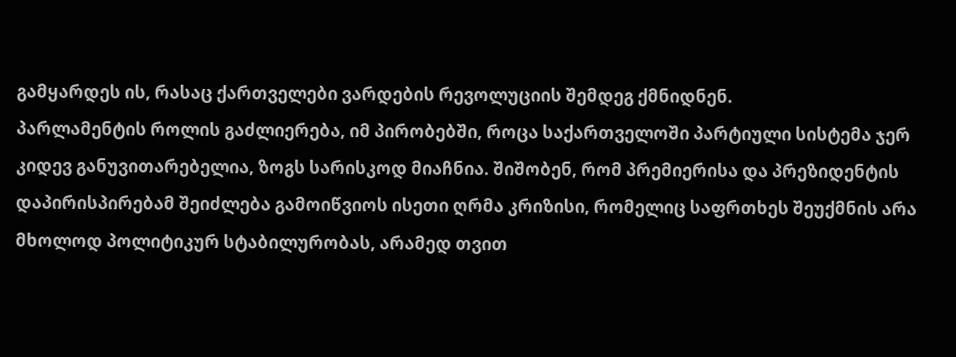გამყარდეს ის, რასაც ქართველები ვარდების რევოლუციის შემდეგ ქმნიდნენ.
პარლამენტის როლის გაძლიერება, იმ პირობებში, როცა საქართველოში პარტიული სისტემა ჯერ კიდევ განუვითარებელია, ზოგს სარისკოდ მიაჩნია. შიშობენ, რომ პრემიერისა და პრეზიდენტის დაპირისპირებამ შეიძლება გამოიწვიოს ისეთი ღრმა კრიზისი, რომელიც საფრთხეს შეუქმნის არა მხოლოდ პოლიტიკურ სტაბილურობას, არამედ თვით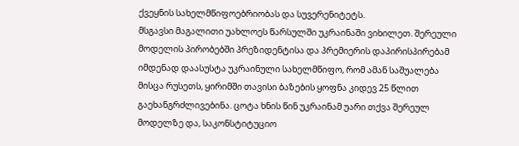ქვეყნის სახელმწიფოებრიობას და სუვერენიტეტს.
მსგავსი მაგალითი უახლოეს წარსულში უკრაინაში ვიხილეთ. შერეული მოდელის პირობებში პრეზიდენტისა და პრემიერის დაპირისპირებამ იმდენად დაასუსტა უკრაინული სახელმწიფო, რომ ამან საშუალება მისცა რუსეთს, ყირიმში თავისი ბაზების ყოფნა კიდევ 25 წლით გაეხანგრძლივებინა. ცოტა ხნის წინ უკრაინამ უარი თქვა შერეულ მოდელზე და, საკონსტიტუციო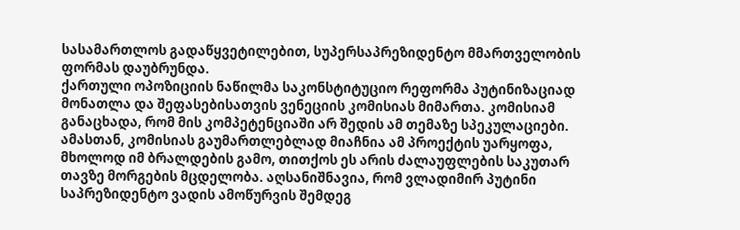სასამართლოს გადაწყვეტილებით, სუპერსაპრეზიდენტო მმართველობის ფორმას დაუბრუნდა.
ქართული ოპოზიციის ნაწილმა საკონსტიტუციო რეფორმა პუტინიზაციად მონათლა და შეფასებისათვის ვენეციის კომისიას მიმართა. კომისიამ განაცხადა, რომ მის კომპეტენციაში არ შედის ამ თემაზე სპეკულაციები. ამასთან, კომისიას გაუმართლებლად მიაჩნია ამ პროექტის უარყოფა, მხოლოდ იმ ბრალდების გამო, თითქოს ეს არის ძალაუფლების საკუთარ თავზე მორგების მცდელობა. აღსანიშნავია, რომ ვლადიმირ პუტინი საპრეზიდენტო ვადის ამოწურვის შემდეგ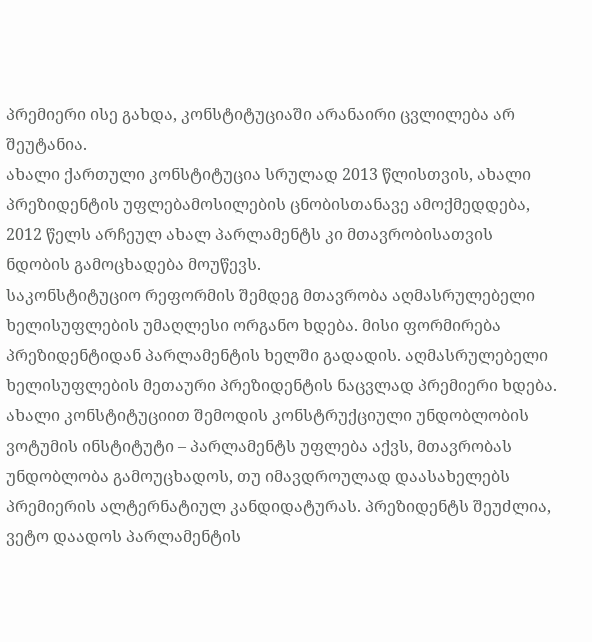პრემიერი ისე გახდა, კონსტიტუციაში არანაირი ცვლილება არ შეუტანია.
ახალი ქართული კონსტიტუცია სრულად 2013 წლისთვის, ახალი პრეზიდენტის უფლებამოსილების ცნობისთანავე ამოქმედდება, 2012 წელს არჩეულ ახალ პარლამენტს კი მთავრობისათვის ნდობის გამოცხადება მოუწევს.
საკონსტიტუციო რეფორმის შემდეგ მთავრობა აღმასრულებელი ხელისუფლების უმაღლესი ორგანო ხდება. მისი ფორმირება პრეზიდენტიდან პარლამენტის ხელში გადადის. აღმასრულებელი ხელისუფლების მეთაური პრეზიდენტის ნაცვლად პრემიერი ხდება.
ახალი კონსტიტუციით შემოდის კონსტრუქციული უნდობლობის ვოტუმის ინსტიტუტი – პარლამენტს უფლება აქვს, მთავრობას უნდობლობა გამოუცხადოს, თუ იმავდროულად დაასახელებს პრემიერის ალტერნატიულ კანდიდატურას. პრეზიდენტს შეუძლია, ვეტო დაადოს პარლამენტის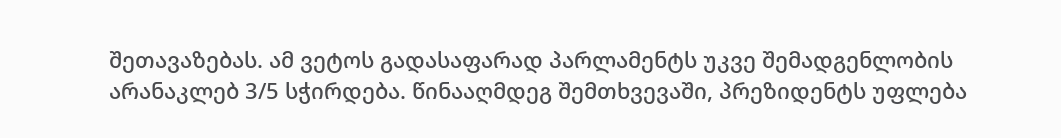შეთავაზებას. ამ ვეტოს გადასაფარად პარლამენტს უკვე შემადგენლობის არანაკლებ 3/5 სჭირდება. წინააღმდეგ შემთხვევაში, პრეზიდენტს უფლება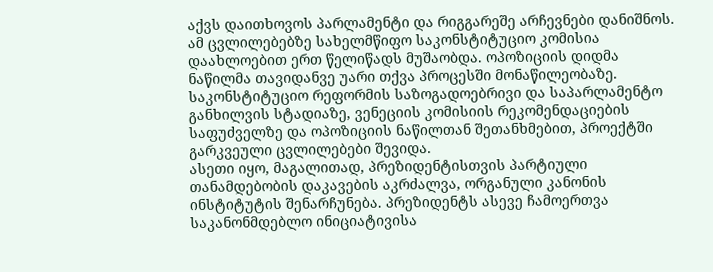აქვს დაითხოვოს პარლამენტი და რიგგარეშე არჩევნები დანიშნოს.
ამ ცვლილებებზე სახელმწიფო საკონსტიტუციო კომისია დაახლოებით ერთ წელიწადს მუშაობდა. ოპოზიციის დიდმა ნაწილმა თავიდანვე უარი თქვა პროცესში მონაწილეობაზე. საკონსტიტუციო რეფორმის საზოგადოებრივი და საპარლამენტო განხილვის სტადიაზე, ვენეციის კომისიის რეკომენდაციების საფუძველზე და ოპოზიციის ნაწილთან შეთანხმებით, პროექტში გარკვეული ცვლილებები შევიდა.
ასეთი იყო, მაგალითად, პრეზიდენტისთვის პარტიული თანამდებობის დაკავების აკრძალვა, ორგანული კანონის ინსტიტუტის შენარჩუნება. პრეზიდენტს ასევე ჩამოერთვა საკანონმდებლო ინიციატივისა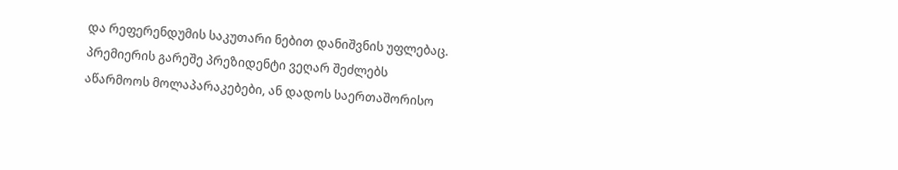და რეფერენდუმის საკუთარი ნებით დანიშვნის უფლებაც. პრემიერის გარეშე პრეზიდენტი ვეღარ შეძლებს აწარმოოს მოლაპარაკებები, ან დადოს საერთაშორისო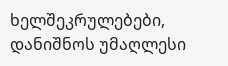ხელშეკრულებები, დანიშნოს უმაღლესი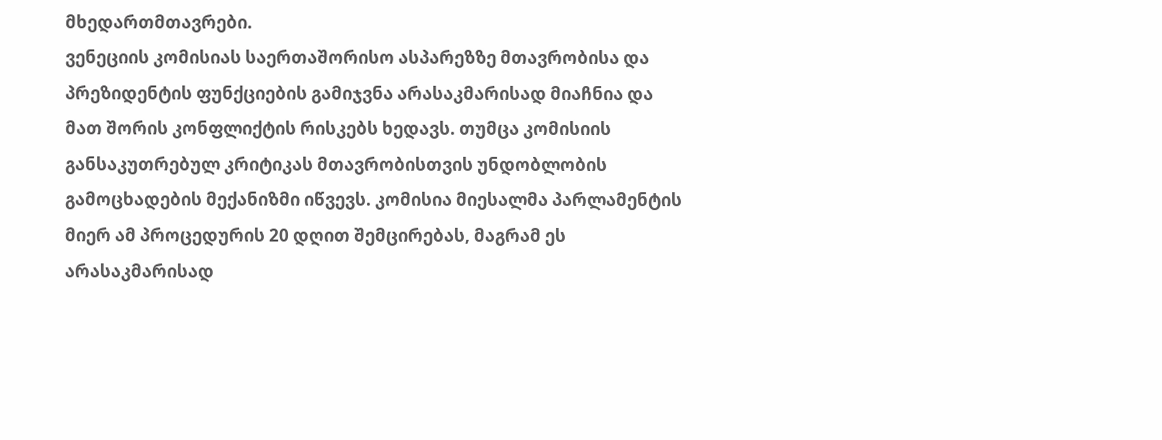მხედართმთავრები.
ვენეციის კომისიას საერთაშორისო ასპარეზზე მთავრობისა და პრეზიდენტის ფუნქციების გამიჯვნა არასაკმარისად მიაჩნია და მათ შორის კონფლიქტის რისკებს ხედავს. თუმცა კომისიის განსაკუთრებულ კრიტიკას მთავრობისთვის უნდობლობის გამოცხადების მექანიზმი იწვევს. კომისია მიესალმა პარლამენტის მიერ ამ პროცედურის 20 დღით შემცირებას, მაგრამ ეს არასაკმარისად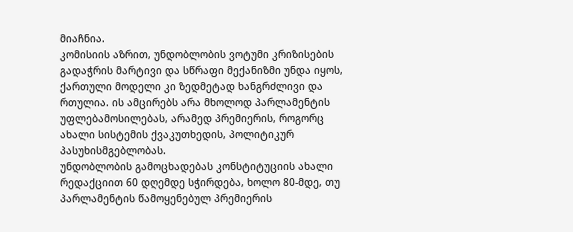მიაჩნია.
კომისიის აზრით, უნდობლობის ვოტუმი კრიზისების გადაჭრის მარტივი და სწრაფი მექანიზმი უნდა იყოს, ქართული მოდელი კი ზედმეტად ხანგრძლივი და რთულია. ის ამცირებს არა მხოლოდ პარლამენტის უფლებამოსილებას, არამედ პრემიერის, როგორც ახალი სისტემის ქვაკუთხედის, პოლიტიკურ პასუხისმგებლობას.
უნდობლობის გამოცხადებას კონსტიტუციის ახალი რედაქციით 60 დღემდე სჭირდება, ხოლო 80-მდე, თუ პარლამენტის წამოყენებულ პრემიერის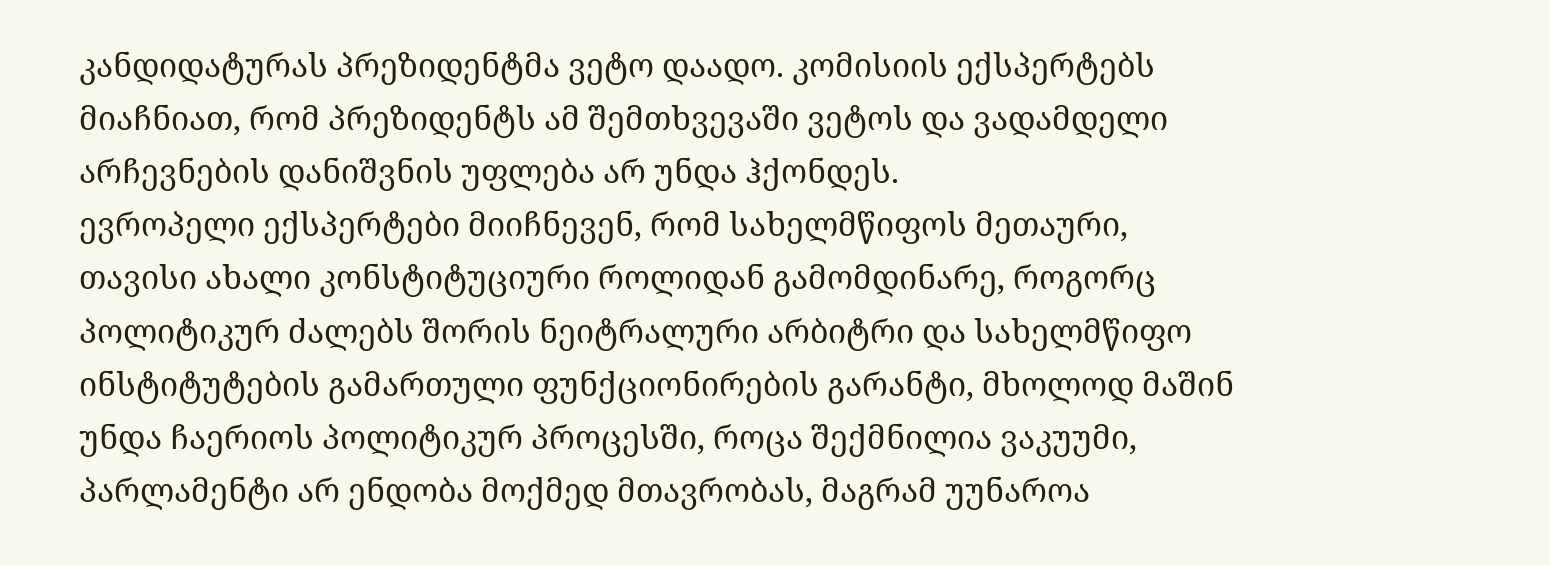კანდიდატურას პრეზიდენტმა ვეტო დაადო. კომისიის ექსპერტებს მიაჩნიათ, რომ პრეზიდენტს ამ შემთხვევაში ვეტოს და ვადამდელი არჩევნების დანიშვნის უფლება არ უნდა ჰქონდეს.
ევროპელი ექსპერტები მიიჩნევენ, რომ სახელმწიფოს მეთაური, თავისი ახალი კონსტიტუციური როლიდან გამომდინარე, როგორც პოლიტიკურ ძალებს შორის ნეიტრალური არბიტრი და სახელმწიფო ინსტიტუტების გამართული ფუნქციონირების გარანტი, მხოლოდ მაშინ უნდა ჩაერიოს პოლიტიკურ პროცესში, როცა შექმნილია ვაკუუმი, პარლამენტი არ ენდობა მოქმედ მთავრობას, მაგრამ უუნაროა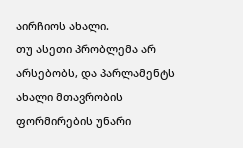აირჩიოს ახალი.
თუ ასეთი პრობლემა არ არსებობს, და პარლამენტს ახალი მთავრობის ფორმირების უნარი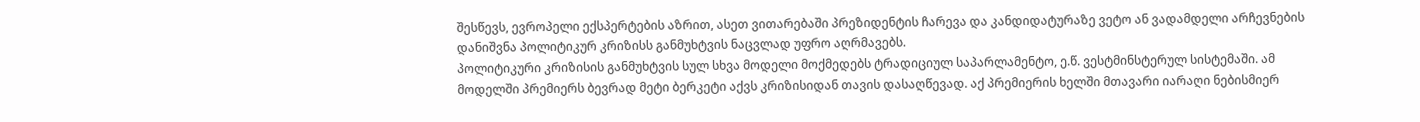შესწევს, ევროპელი ექსპერტების აზრით, ასეთ ვითარებაში პრეზიდენტის ჩარევა და კანდიდატურაზე ვეტო ან ვადამდელი არჩევნების დანიშვნა პოლიტიკურ კრიზისს განმუხტვის ნაცვლად უფრო აღრმავებს.
პოლიტიკური კრიზისის განმუხტვის სულ სხვა მოდელი მოქმედებს ტრადიციულ საპარლამენტო, ე.წ. ვესტმინსტერულ სისტემაში. ამ მოდელში პრემიერს ბევრად მეტი ბერკეტი აქვს კრიზისიდან თავის დასაღწევად. აქ პრემიერის ხელში მთავარი იარაღი ნებისმიერ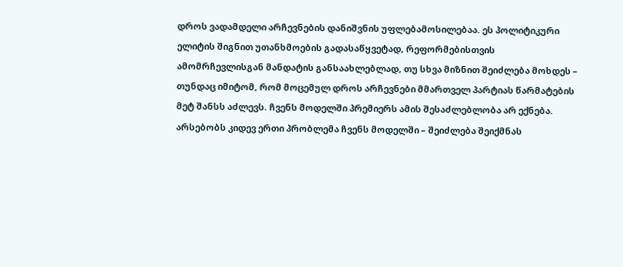დროს ვადამდელი არჩევნების დანიშვნის უფლებამოსილებაა. ეს პოლიტიკური ელიტის შიგნით უთანხმოების გადასაწყვეტად, რეფორმებისთვის ამომრჩევლისგან მანდატის განსაახლებლად, თუ სხვა მიზნით შეიძლება მოხდეს – თუნდაც იმიტომ, რომ მოცემულ დროს არჩევნები მმართველ პარტიას წარმატების მეტ შანსს აძლევს. ჩვენს მოდელში პრემიერს ამის შესაძლებლობა არ ექნება.
არსებობს კიდევ ერთი პრობლემა ჩვენს მოდელში – შეიძლება შეიქმნას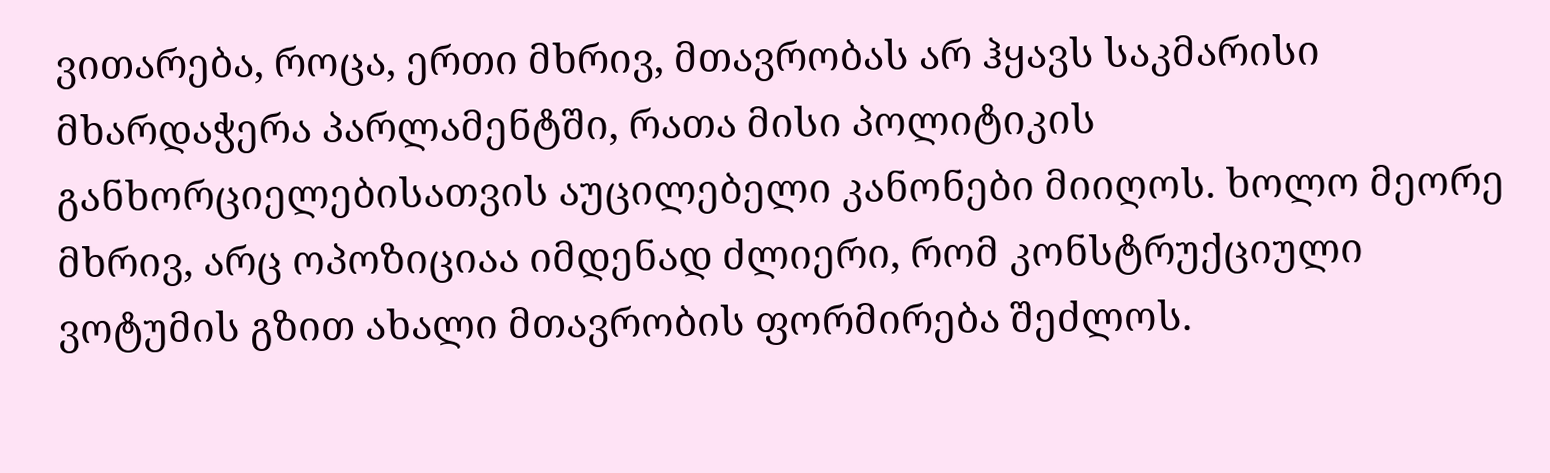ვითარება, როცა, ერთი მხრივ, მთავრობას არ ჰყავს საკმარისი მხარდაჭერა პარლამენტში, რათა მისი პოლიტიკის განხორციელებისათვის აუცილებელი კანონები მიიღოს. ხოლო მეორე მხრივ, არც ოპოზიციაა იმდენად ძლიერი, რომ კონსტრუქციული ვოტუმის გზით ახალი მთავრობის ფორმირება შეძლოს.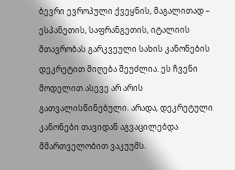ბევრი ევროპული ქვეყნის, მაგალითად – ესპანეთის, საფრანგეთის, იტალიის მთავრობას გარკვეული სახის კანონების დეკრეტით მიღება შეუძლია. ეს ჩვენი მოდელით ასევე არ არის გათვალისწინებული. არადა, დეკრეტული კანონები თავიდან აგვაცილებდა მმართველობით ვაკუუმს.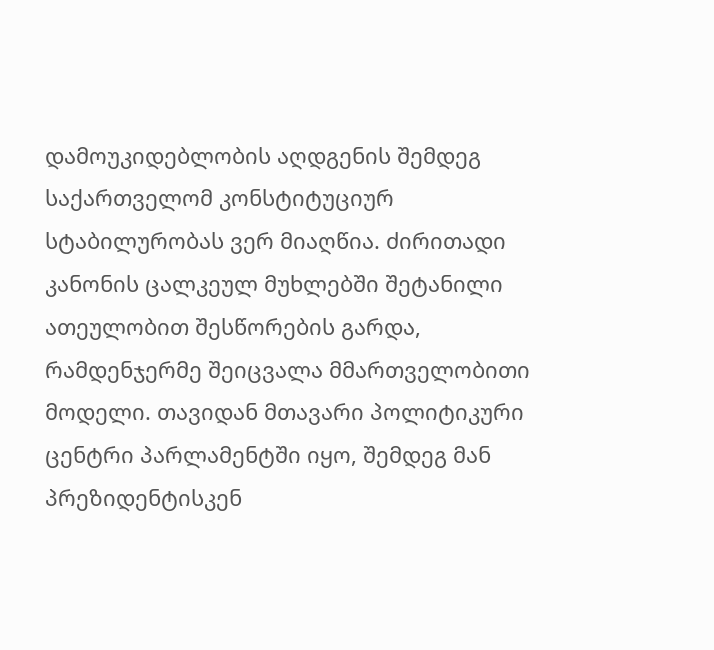დამოუკიდებლობის აღდგენის შემდეგ საქართველომ კონსტიტუციურ სტაბილურობას ვერ მიაღწია. ძირითადი კანონის ცალკეულ მუხლებში შეტანილი ათეულობით შესწორების გარდა, რამდენჯერმე შეიცვალა მმართველობითი მოდელი. თავიდან მთავარი პოლიტიკური ცენტრი პარლამენტში იყო, შემდეგ მან პრეზიდენტისკენ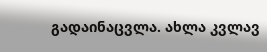გადაინაცვლა. ახლა კვლავ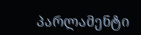პარლამენტი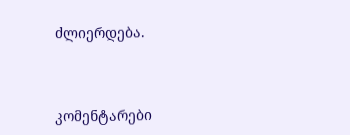ძლიერდება.



კომენტარები